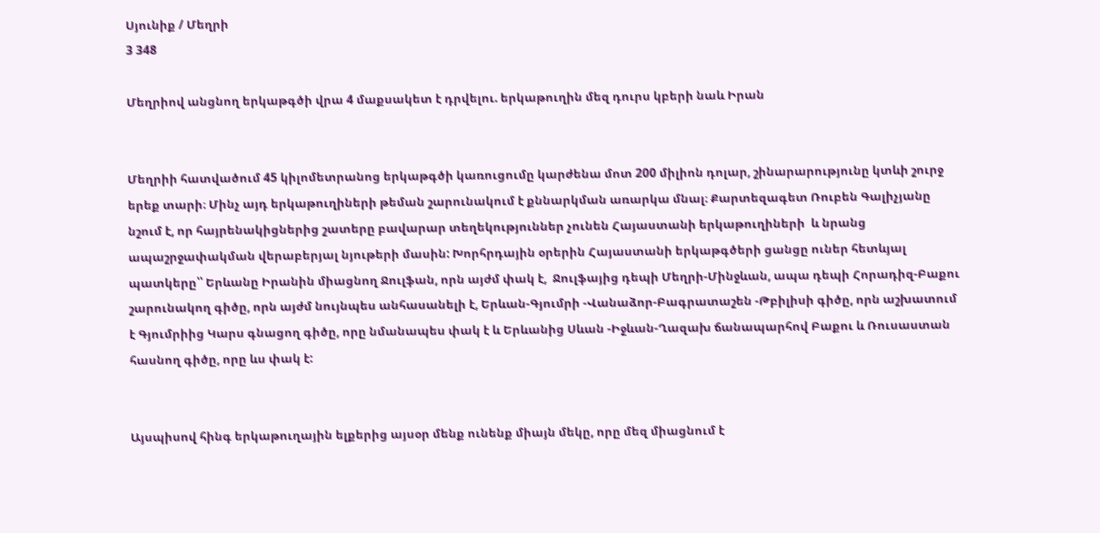Սյունիք / Մեղրի
3 348

Մեղրիով անցնող երկաթգծի վրա 4 մաքսակետ է դրվելու. երկաթուղին մեզ դուրս կբերի նաև Իրան


Մեղրիի հատվածում 45 կիլոմետրանոց երկաթգծի կառուցումը կարժենա մոտ 200 միլիոն դոլար, շինարարությունը կտևի շուրջ երեք տարի։ Մինչ այդ երկաթուղիների թեման շարունակում է քննարկման առարկա մնալ։ Քարտեզագետ Ռուբեն Գալիչյանը  նշում է, որ հայրենակիցներից շատերը բավարար տեղեկություններ չունեն Հայաստանի երկաթուղիների  և նրանց ապաշրջափակման վերաբերյալ նյութերի մասին: Խորհրդային օրերին Հայաստանի երկաթգծերի ցանցը ուներ հետևյալ պատկերը՝՝ Երևանը Իրանին միացնող Ջուլֆան, որն այժմ փակ է,  Ջուլֆայից դեպի Մեղրի-Մինջևան, ապա դեպի Հորադիզ-Բաքու շարունակող գիծը, որն այժմ նույնպես անհասանելի է, Երևան-Գյումրի -Վանաձոր-Բագրատաշեն -Թբիլիսի գիծը, որն աշխատում է Գյումրիից Կարս գնացող գիծը, որը նմանապես փակ է և Երևանից Սևան -Իջևան-Ղազախ ճանապարհով Բաքու և Ռուսաստան հասնող գիծը, որը ևս փակ է:


Այսպիսով հինգ երկաթուղային ելքերից այսօր մենք ունենք միայն մեկը, որը մեզ միացնում է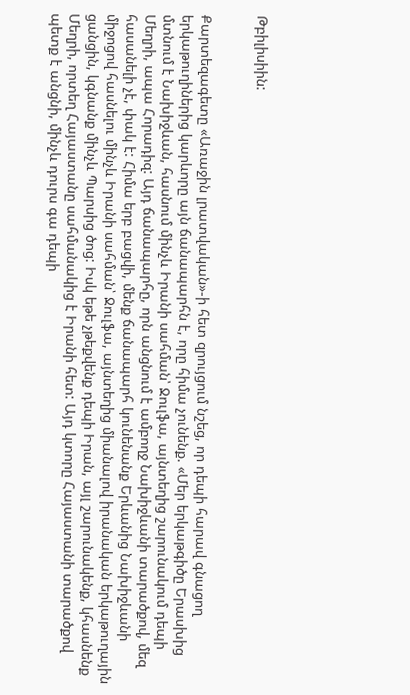Թբիլիսիին:


Քարտեզագետը «Առաջին լրատվական»-ի հետ զրույցում նշեց, որ դեպի հարավ գնացող երկաթուղիներից կարևորը այն ճանապարհն է, որը հիմա չունենք. «Մեր երկաթգիծը Երասխից մտնում է Նախիջևան, հասնում մինչև Իրանի սահման՝ Ջուլֆա, այնտեղից շարունակում դեպի Մեղրի, ապա Հորադիզ: Այդ ճանապարհը, որն անցնում է ամբողջ Նախիջևանի տարածքով, մեզ հասանելի չէ, փակ է: Հիմա երբ բացվի, մենք ճանապարհ կունենանք Երևանից Նախիջևանի միջոցով հասնելու մինչև Իրանի սահման՝ Ջուլֆա, այնտեղից միանալով իրանական երկաթուղային ցանցին, կգնանք մինչև Պարսից ծոց: Իսկ եթե չթեքվենք դեպի Իրան, այլ շարունակենք, կհասնենք Մեղրի, որտեղ Հայաստանը սահմանակից է Իրանի հետ: Այդ կտորը Հայաստանի տարածքով պետք է անցնի, մինչև դուրս գա դեպի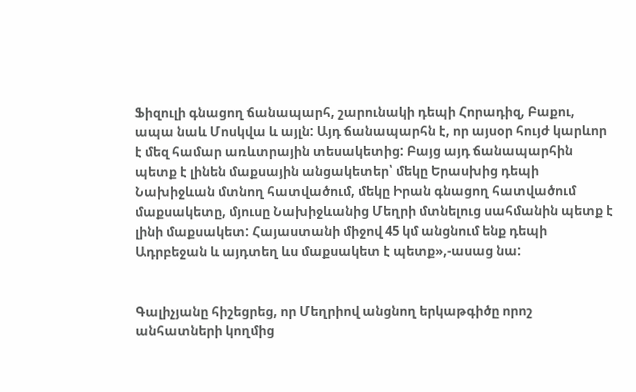Ֆիզուլի գնացող ճանապարհ, շարունակի դեպի Հորադիզ, Բաքու, ապա նաև Մոսկվա և այլն: Այդ ճանապարհն է, որ այսօր հույժ կարևոր է մեզ համար առևտրային տեսակետից: Բայց այդ ճանապարհին պետք է լինեն մաքսային անցակետեր՝ մեկը Երասխից դեպի Նախիջևան մտնող հատվածում, մեկը Իրան գնացող հատվածում մաքսակետը, մյուսը Նախիջևանից Մեղրի մտնելուց սահմանին պետք է լինի մաքսակետ: Հայաստանի միջով 45 կմ անցնում ենք դեպի Ադրբեջան և այդտեղ ևս մաքսակետ է պետք»,-ասաց նա:


Գալիչյանը հիշեցրեց, որ Մեղրիով անցնող երկաթգիծը որոշ անհատների կողմից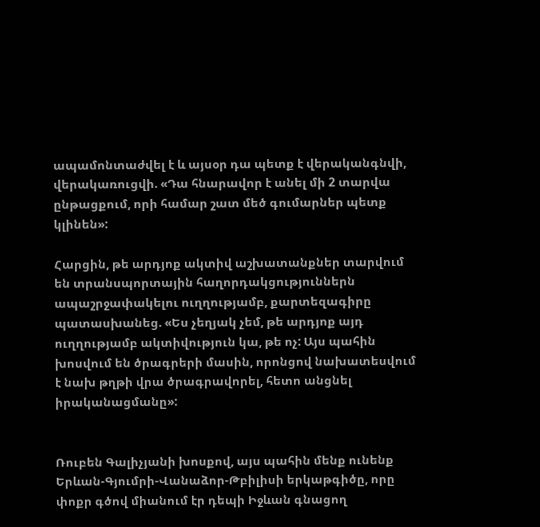ապամոնտաժվել է և այսօր դա պետք է վերականգնվի, վերակառուցվի. «Դա հնարավոր է անել մի 2 տարվա ընթացքում, որի համար շատ մեծ գումարներ պետք կլինեն»:

Հարցին, թե արդյոք ակտիվ աշխատանքներ տարվում են տրանսպորտային հաղորդակցություններն ապաշրջափակելու ուղղությամբ, քարտեզագիրը պատասխանեց. «Ես չեղյակ չեմ, թե արդյոք այդ ուղղությամբ ակտիվություն կա, թե ոչ: Այս պահին խոսվում են ծրագրերի մասին, որոնցով նախատեսվում է նախ թղթի վրա ծրագրավորել, հետո անցնել իրականացմանը»:


Ռուբեն Գալիչյանի խոսքով, այս պահին մենք ունենք Երևան-Գյումրի-Վանաձոր-Թբիլիսի երկաթգիծը, որը փոքր գծով միանում էր դեպի Իջևան գնացող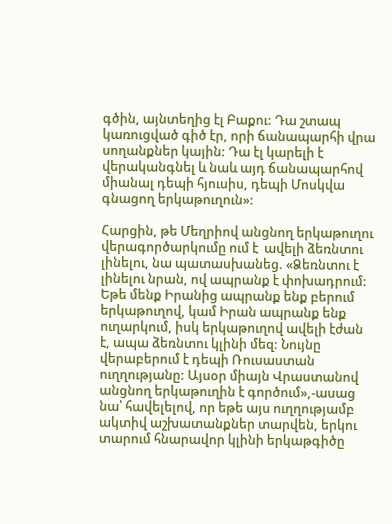գծին, այնտեղից էլ Բաքու: Դա շտապ կառուցված գիծ էր, որի ճանապարհի վրա սողանքներ կային: Դա էլ կարելի է վերականգնել և նաև այդ ճանապարհով միանալ դեպի հյուսիս, դեպի Մոսկվա գնացող երկաթուղուն»:

Հարցին, թե Մեղրիով անցնող երկաթուղու վերագործարկումը ում է  ավելի ձեռնտու լինելու, նա պատասխանեց. «Ձեռնտու է լինելու նրան, ով ապրանք է փոխադրում: Եթե մենք Իրանից ապրանք ենք բերում երկաթուղով, կամ Իրան ապրանք ենք ուղարկում, իսկ երկաթուղով ավելի էժան է, ապա ձեռնտու կլինի մեզ: Նույնը վերաբերում է դեպի Ռուսաստան ուղղությանը: Այսօր միայն Վրաստանով անցնող երկաթուղին է գործում»,-ասաց նա՝ հավելելով, որ եթե այս ուղղությամբ ակտիվ աշխատանքներ տարվեն, երկու տարում հնարավոր կլինի երկաթգիծը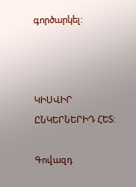գործարկել:



ԿԻՍՎԻՐ ԸՆԿԵՐՆԵՐԻԴ ՀԵՏ:

Գովազդ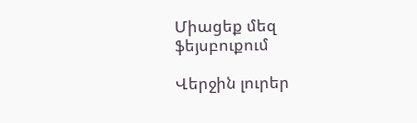Միացեք մեզ ֆեյսբուքում

Վերջին լուրեր